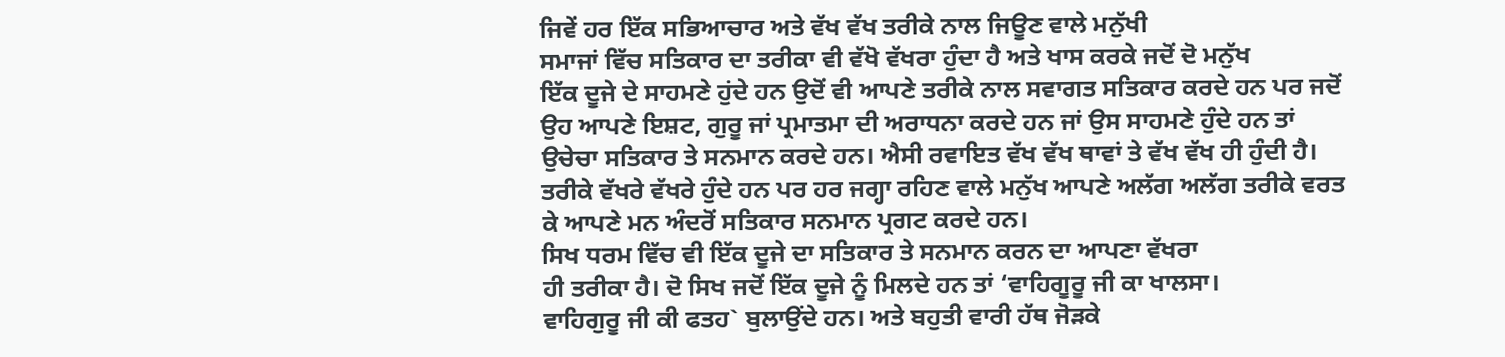ਜਿਵੇਂ ਹਰ ਇੱਕ ਸਭਿਆਚਾਰ ਅਤੇ ਵੱਖ ਵੱਖ ਤਰੀਕੇ ਨਾਲ ਜਿਊਣ ਵਾਲੇ ਮਨੁੱਖੀ
ਸਮਾਜਾਂ ਵਿੱਚ ਸਤਿਕਾਰ ਦਾ ਤਰੀਕਾ ਵੀ ਵੱਖੋ ਵੱਖਰਾ ਹੁੰਦਾ ਹੈ ਅਤੇ ਖਾਸ ਕਰਕੇ ਜਦੋਂ ਦੋ ਮਨੁੱਖ
ਇੱਕ ਦੂਜੇ ਦੇ ਸਾਹਮਣੇ ਹੁਂਦੇ ਹਨ ਉਦੋਂ ਵੀ ਆਪਣੇ ਤਰੀਕੇ ਨਾਲ ਸਵਾਗਤ ਸਤਿਕਾਰ ਕਰਦੇ ਹਨ ਪਰ ਜਦੋਂ
ਉਹ ਆਪਣੇ ਇਸ਼ਟ, ਗੁਰੂ ਜਾਂ ਪ੍ਰਮਾਤਮਾ ਦੀ ਅਰਾਧਨਾ ਕਰਦੇ ਹਨ ਜਾਂ ਉਸ ਸਾਹਮਣੇ ਹੁੰਦੇ ਹਨ ਤਾਂ
ਉਚੇਚਾ ਸਤਿਕਾਰ ਤੇ ਸਨਮਾਨ ਕਰਦੇ ਹਨ। ਐਸੀ ਰਵਾਇਤ ਵੱਖ ਵੱਖ ਥਾਵਾਂ ਤੇ ਵੱਖ ਵੱਖ ਹੀ ਹੁੰਦੀ ਹੈ।
ਤਰੀਕੇ ਵੱਖਰੇ ਵੱਖਰੇ ਹੁੰਦੇ ਹਨ ਪਰ ਹਰ ਜਗ੍ਹਾ ਰਹਿਣ ਵਾਲੇ ਮਨੁੱਖ ਆਪਣੇ ਅਲੱਗ ਅਲੱਗ ਤਰੀਕੇ ਵਰਤ
ਕੇ ਆਪਣੇ ਮਨ ਅੰਦਰੋਂ ਸਤਿਕਾਰ ਸਨਮਾਨ ਪ੍ਰਗਟ ਕਰਦੇ ਹਨ।
ਸਿਖ ਧਰਮ ਵਿੱਚ ਵੀ ਇੱਕ ਦੂਜੇ ਦਾ ਸਤਿਕਾਰ ਤੇ ਸਨਮਾਨ ਕਰਨ ਦਾ ਆਪਣਾ ਵੱਖਰਾ
ਹੀ ਤਰੀਕਾ ਹੈ। ਦੋ ਸਿਖ ਜਦੋਂ ਇੱਕ ਦੂਜੇ ਨੂੰ ਮਿਲਦੇ ਹਨ ਤਾਂ ‘ਵਾਹਿਗੂਰੂ ਜੀ ਕਾ ਖਾਲਸਾ।
ਵਾਹਿਗੁਰੂ ਜੀ ਕੀ ਫਤਹ` ਬੁਲਾਉਂਦੇ ਹਨ। ਅਤੇ ਬਹੁਤੀ ਵਾਰੀ ਹੱਥ ਜੋੜਕੇ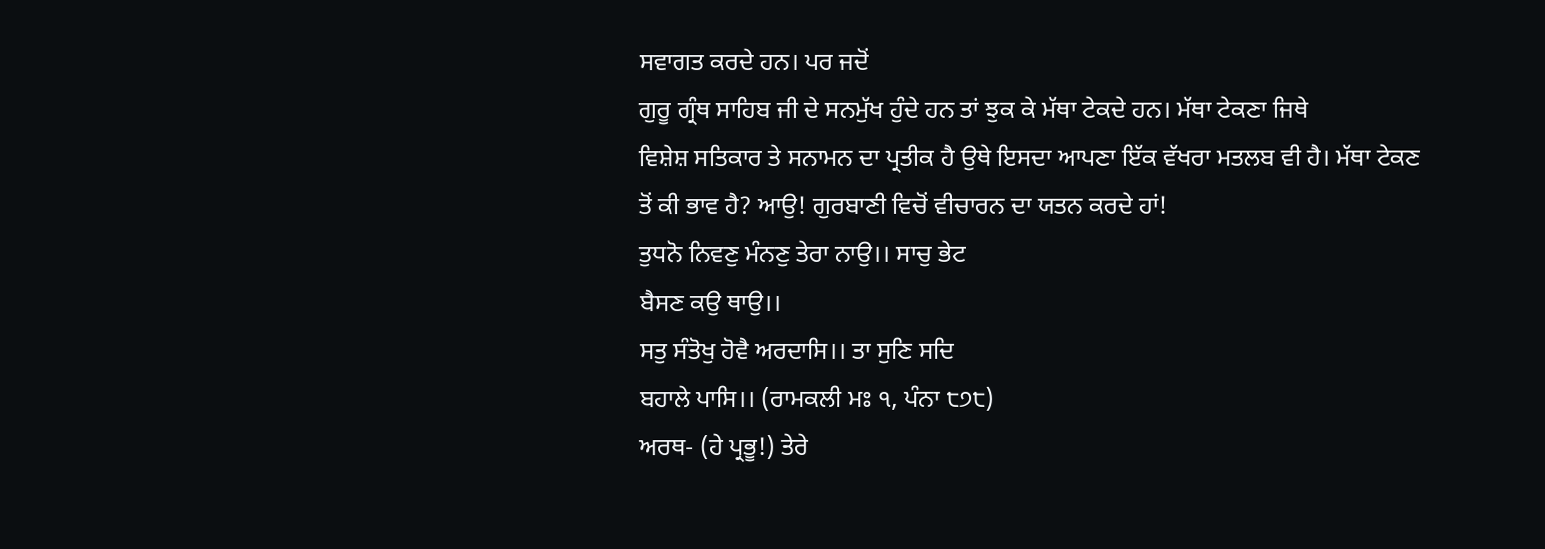ਸਵਾਗਤ ਕਰਦੇ ਹਨ। ਪਰ ਜਦੋਂ
ਗੁਰੂ ਗ੍ਰੰਥ ਸਾਹਿਬ ਜੀ ਦੇ ਸਨਮੁੱਖ ਹੁੰਦੇ ਹਨ ਤਾਂ ਝੁਕ ਕੇ ਮੱਥਾ ਟੇਕਦੇ ਹਨ। ਮੱਥਾ ਟੇਕਣਾ ਜਿਥੇ
ਵਿਸ਼ੇਸ਼ ਸਤਿਕਾਰ ਤੇ ਸਨਾਮਨ ਦਾ ਪ੍ਰਤੀਕ ਹੈ ਉਥੇ ਇਸਦਾ ਆਪਣਾ ਇੱਕ ਵੱਖਰਾ ਮਤਲਬ ਵੀ ਹੈ। ਮੱਥਾ ਟੇਕਣ
ਤੋਂ ਕੀ ਭਾਵ ਹੈ? ਆਉ! ਗੁਰਬਾਣੀ ਵਿਚੋਂ ਵੀਚਾਰਨ ਦਾ ਯਤਨ ਕਰਦੇ ਹਾਂ!
ਤੁਧਨੋ ਨਿਵਣੁ ਮੰਨਣੁ ਤੇਰਾ ਨਾਉ।। ਸਾਚੁ ਭੇਟ
ਬੈਸਣ ਕਉ ਥਾਉ।।
ਸਤੁ ਸੰਤੋਖੁ ਹੋਵੈ ਅਰਦਾਸਿ।। ਤਾ ਸੁਣਿ ਸਦਿ
ਬਹਾਲੇ ਪਾਸਿ।। (ਰਾਮਕਲੀ ਮਃ ੧, ਪੰਨਾ ੮੭੮)
ਅਰਥ- (ਹੇ ਪ੍ਰਭੂ!) ਤੇਰੇ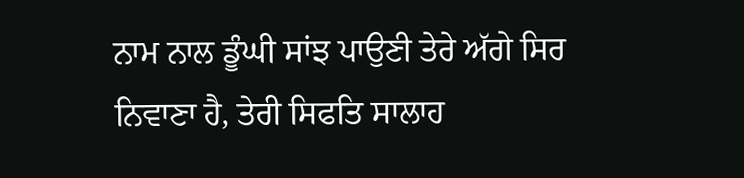ਨਾਮ ਨਾਲ ਡੂੰਘੀ ਸਾਂਝ ਪਾਉਣੀ ਤੇਰੇ ਅੱਗੇ ਸਿਰ
ਨਿਵਾਣਾ ਹੈ, ਤੇਰੀ ਸਿਫਤਿ ਸਾਲਾਹ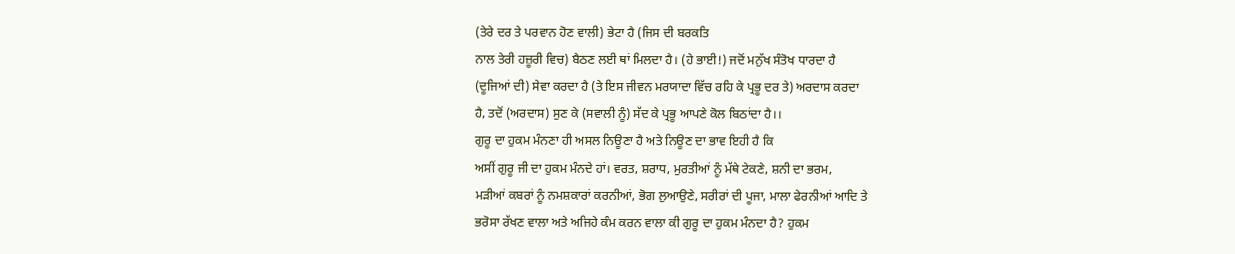(ਤੇਰੇ ਦਰ ਤੇ ਪਰਵਾਨ ਹੋਣ ਵਾਲੀ) ਭੇਟਾ ਹੈ (ਜਿਸ ਦੀ ਬਰਕਤਿ
ਨਾਲ ਤੇਰੀ ਹਜ਼ੂਰੀ ਵਿਚ) ਬੈਠਣ ਲਈ ਥਾਂ ਮਿਲਦਾ ਹੈ। (ਹੇ ਭਾਈ!) ਜਦੋਂ ਮਨੁੱਖ ਸੰਤੋਖ ਧਾਰਦਾ ਹੈ
(ਦੂਜਿਆਂ ਦੀ) ਸੇਵਾ ਕਰਦਾ ਹੈ (ਤੇ ਇਸ ਜੀਵਨ ਮਰਯਾਦਾ ਵਿੱਚ ਰਹਿ ਕੇ ਪ੍ਰਭੂ ਦਰ ਤੇ) ਅਰਦਾਸ ਕਰਦਾ
ਹੈ, ਤਦੋਂ (ਅਰਦਾਸ) ਸੁਣ ਕੇ (ਸਵਾਲੀ ਨੂੰ) ਸੱਦ ਕੇ ਪ੍ਰਭੂ ਆਪਣੇ ਕੋਲ ਬਿਠਾਂਦਾ ਹੈ।।
ਗੁਰੂ ਦਾ ਹੁਕਮ ਮੰਨਣਾ ਹੀ ਅਸਲ ਨਿਊਣਾ ਹੈ ਅਤੇ ਨਿਊਣ ਦਾ ਭਾਵ ਇਹੀ ਹੈ ਕਿ
ਅਸੀਂ ਗੁਰੂ ਜੀ ਦਾ ਹੁਕਮ ਮੰਨਦੇ ਹਾਂ। ਵਰਤ, ਸ਼ਰਾਧ, ਮੁਰਤੀਆਂ ਨੂੰ ਮੱਥੇ ਟੇਕਣੇ, ਸ਼ਨੀ ਦਾ ਭਰਮ,
ਮੜੀਆਂ ਕਬਰਾਂ ਨੂੰ ਨਮਸ਼ਕਾਰਾਂ ਕਰਨੀਆਂ, ਭੋਗ ਲੁਆਉਣੇ, ਸਰੀਰਾਂ ਦੀ ਪੂਜਾ, ਮਾਲਾ ਫੇਰਨੀਆਂ ਆਦਿ ਤੇ
ਭਰੋਸਾ ਰੱਖਣ ਵਾਲਾ ਅਤੇ ਅਜਿਹੇ ਕੰਮ ਕਰਨ ਵਾਲਾ ਕੀ ਗੁਰੂ ਦਾ ਹੁਕਮ ਮੰਨਦਾ ਹੈ? ਹੁਕਮ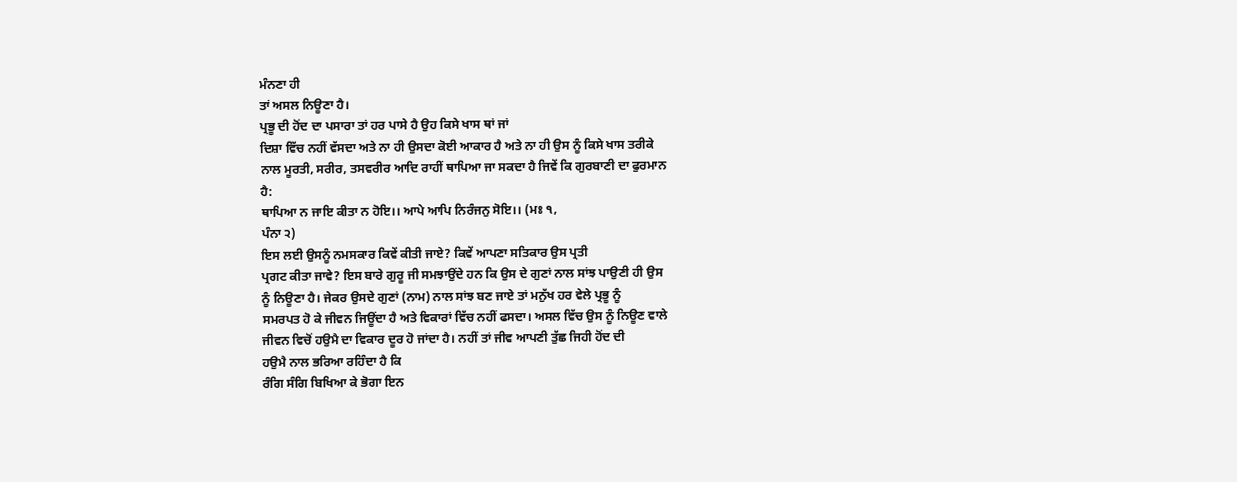ਮੰਨਣਾ ਹੀ
ਤਾਂ ਅਸਲ ਨਿਊਣਾ ਹੈ।
ਪ੍ਰਭੂ ਦੀ ਹੋਂਦ ਦਾ ਪਸਾਰਾ ਤਾਂ ਹਰ ਪਾਸੇ ਹੈ ਉਹ ਕਿਸੇ ਖਾਸ ਥਾਂ ਜਾਂ
ਦਿਸ਼ਾ ਵਿੱਚ ਨਹੀਂ ਵੱਸਦਾ ਅਤੇ ਨਾ ਹੀ ਉਸਦਾ ਕੋਈ ਆਕਾਰ ਹੈ ਅਤੇ ਨਾ ਹੀ ਉਸ ਨੂੰ ਕਿਸੇ ਖਾਸ ਤਰੀਕੇ
ਨਾਲ ਮੂਰਤੀ, ਸਰੀਰ, ਤਸਵਰੀਰ ਆਦਿ ਰਾਹੀਂ ਥਾਪਿਆ ਜਾ ਸਕਦਾ ਹੈ ਜਿਵੇਂ ਕਿ ਗੁਰਬਾਣੀ ਦਾ ਫੁਰਮਾਨ
ਹੈ:
ਥਾਪਿਆ ਨ ਜਾਇ ਕੀਤਾ ਨ ਹੋਇ।। ਆਪੇ ਆਪਿ ਨਿਰੰਜਨੁ ਸੋਇ।। (ਮਃ ੧,
ਪੰਨਾ ੨)
ਇਸ ਲਈ ਉਸਨੂੰ ਨਮਸਕਾਰ ਕਿਵੇਂ ਕੀਤੀ ਜਾਏ? ਕਿਵੇਂ ਆਪਣਾ ਸਤਿਕਾਰ ਉਸ ਪ੍ਰਤੀ
ਪ੍ਰਗਟ ਕੀਤਾ ਜਾਵੇ? ਇਸ ਬਾਰੇ ਗੁਰੂ ਜੀ ਸਮਝਾਉਂਦੇ ਹਨ ਕਿ ਉਸ ਦੇ ਗੁਣਾਂ ਨਾਲ ਸਾਂਝ ਪਾਉਣੀ ਹੀ ਉਸ
ਨੂੰ ਨਿਊਣਾ ਹੈ। ਜੇਕਰ ਉਸਦੇ ਗੁਣਾਂ (ਨਾਮ) ਨਾਲ ਸਾਂਝ ਬਣ ਜਾਏ ਤਾਂ ਮਨੁੱਖ ਹਰ ਵੇਲੇ ਪ੍ਰਭੂ ਨੂੰ
ਸਮਰਪਤ ਹੋ ਕੇ ਜੀਵਨ ਜਿਊਂਦਾ ਹੈ ਅਤੇ ਵਿਕਾਰਾਂ ਵਿੱਚ ਨਹੀਂ ਫਸਦਾ। ਅਸਲ ਵਿੱਚ ਉਸ ਨੂੰ ਨਿਊਣ ਵਾਲੇ
ਜੀਵਨ ਵਿਚੋਂ ਹਉਮੈ ਦਾ ਵਿਕਾਰ ਦੂਰ ਹੋ ਜਾਂਦਾ ਹੈ। ਨਹੀਂ ਤਾਂ ਜੀਵ ਆਪਣੀ ਤੁੱਛ ਜਿਹੀ ਹੋਂਦ ਦੀ
ਹਉਮੈ ਨਾਲ ਭਰਿਆ ਰਹਿੰਦਾ ਹੈ ਕਿ
ਰੰਗਿ ਸੰਗਿ ਬਿਖਿਆ ਕੇ ਭੋਗਾ ਇਨ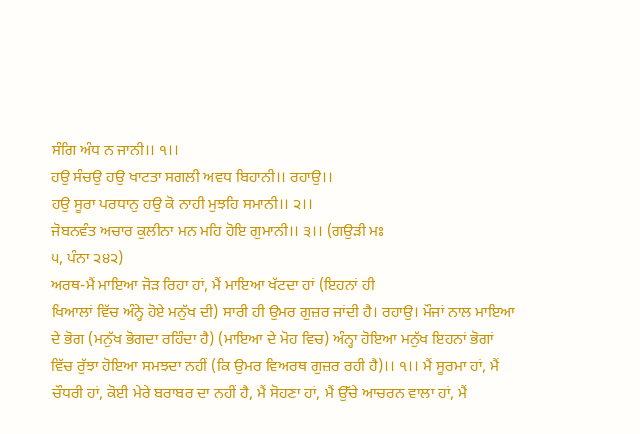ਸੰਗਿ ਅੰਧ ਨ ਜਾਨੀ।। ੧।।
ਹਉ ਸੰਚਉ ਹਉ ਖਾਟਤਾ ਸਗਲੀ ਅਵਧ ਬਿਹਾਨੀ।। ਰਹਾਉ।।
ਹਉ ਸੂਰਾ ਪਰਧਾਨੁ ਹਉ ਕੋ ਨਾਹੀ ਮੁਝਹਿ ਸਮਾਨੀ।। ੨।।
ਜੋਬਨਵੰਤ ਅਚਾਰ ਕੁਲੀਨਾ ਮਨ ਮਹਿ ਹੋਇ ਗੁਮਾਨੀ।। ੩।। (ਗਉੜੀ ਮਃ
੫, ਪੰਨਾ ੨੪੨)
ਅਰਥ-ਮੈਂ ਮਾਇਆ ਜੋੜ ਰਿਹਾ ਹਾਂ, ਮੈਂ ਮਾਇਆ ਖੱਟਦਾ ਹਾਂ (ਇਹਨਾਂ ਹੀ
ਖਿਆਲਾਂ ਵਿੱਚ ਅੰਨ੍ਹੇ ਹੋਏ ਮਨੁੱਖ ਦੀ) ਸਾਰੀ ਹੀ ਉਮਰ ਗੁਜ਼ਰ ਜਾਂਦੀ ਹੈ। ਰਹਾਉ। ਮੌਜਾਂ ਨਾਲ ਮਾਇਆ
ਦੇ ਭੋਗ (ਮਨੁੱਖ ਭੋਗਦਾ ਰਹਿੰਦਾ ਹੈ) (ਮਾਇਆ ਦੇ ਮੋਹ ਵਿਚ) ਅੰਨ੍ਹਾ ਹੋਇਆ ਮਨੁੱਖ ਇਹਨਾਂ ਭੋਗਾਂ
ਵਿੱਚ ਰੁੱਝਾ ਹੋਇਆ ਸਮਝਦਾ ਨਹੀਂ (ਕਿ ਉਮਰ ਵਿਅਰਥ ਗੁਜ਼ਰ ਰਹੀ ਹੈ)।। ੧।। ਮੈਂ ਸੂਰਮਾ ਹਾਂ, ਮੈਂ
ਚੌਧਰੀ ਹਾਂ, ਕੋਈ ਮੇਰੇ ਬਰਾਬਰ ਦਾ ਨਹੀਂ ਹੈ, ਮੈਂ ਸੋਹਣਾ ਹਾਂ, ਮੈਂ ਉੱਚੇ ਆਚਰਨ ਵਾਲਾ ਹਾਂ, ਮੈਂ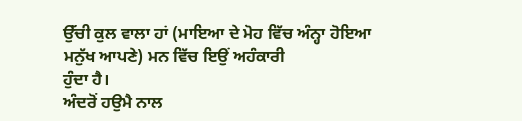ਉੱਚੀ ਕੁਲ ਵਾਲਾ ਹਾਂ (ਮਾਇਆ ਦੇ ਮੋਹ ਵਿੱਚ ਅੰਨ੍ਹਾ ਹੋਇਆ ਮਨੁੱਖ ਆਪਣੇ) ਮਨ ਵਿੱਚ ਇਉਂ ਅਹੰਕਾਰੀ
ਹੁੰਦਾ ਹੈ।
ਅੰਦਰੋਂ ਹਉਮੈ ਨਾਲ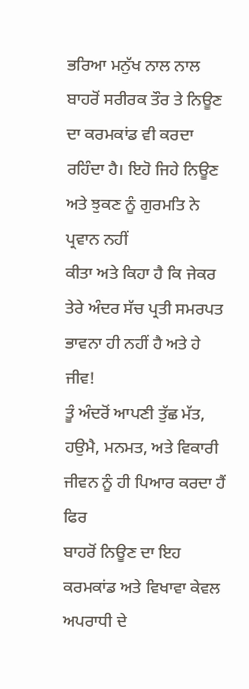ਭਰਿਆ ਮਨੁੱਖ ਨਾਲ ਨਾਲ ਬਾਹਰੋਂ ਸਰੀਰਕ ਤੌਰ ਤੇ ਨਿਊਣ
ਦਾ ਕਰਮਕਾਂਡ ਵੀ ਕਰਦਾ ਰਹਿੰਦਾ ਹੈ। ਇਹੋ ਜਿਹੇ ਨਿਊਣ ਅਤੇ ਝੁਕਣ ਨੂੰ ਗੁਰਮਤਿ ਨੇ ਪ੍ਰਵਾਨ ਨਹੀਂ
ਕੀਤਾ ਅਤੇ ਕਿਹਾ ਹੈ ਕਿ ਜੇਕਰ ਤੇਰੇ ਅੰਦਰ ਸੱਚ ਪ੍ਰਤੀ ਸਮਰਪਤ ਭਾਵਨਾ ਹੀ ਨਹੀਂ ਹੈ ਅਤੇ ਹੇ ਜੀਵ!
ਤੂੰ ਅੰਦਰੋਂ ਆਪਣੀ ਤੁੱਛ ਮੱਤ, ਹਉਮੈ, ਮਨਮਤ, ਅਤੇ ਵਿਕਾਰੀ ਜੀਵਨ ਨੂੰ ਹੀ ਪਿਆਰ ਕਰਦਾ ਹੈਂ ਫਿਰ
ਬਾਹਰੋਂ ਨਿਊਣ ਦਾ ਇਹ ਕਰਮਕਾਂਡ ਅਤੇ ਵਿਖਾਵਾ ਕੇਵਲ ਅਪਰਾਧੀ ਦੇ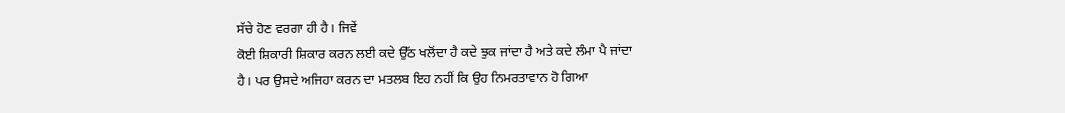ਸੱਚੇ ਹੋਣ ਵਰਗਾ ਹੀ ਹੈ। ਜਿਵੇਂ
ਕੋਈ ਸ਼ਿਕਾਰੀ ਸ਼ਿਕਾਰ ਕਰਨ ਲਈ ਕਦੇ ਉੱਠ ਖਲੋਂਦਾ ਹੈ ਕਦੇ ਝੁਕ ਜਾਂਦਾ ਹੈ ਅਤੇ ਕਦੇ ਲੰਮਾ ਪੈ ਜਾਂਦਾ
ਹੈ। ਪਰ ਉਸਦੇ ਅਜਿਹਾ ਕਰਨ ਦਾ ਮਤਲਬ ਇਹ ਨਹੀਂ ਕਿ ਉਹ ਨਿਮਰਤਾਵਾਨ ਹੋ ਗਿਆ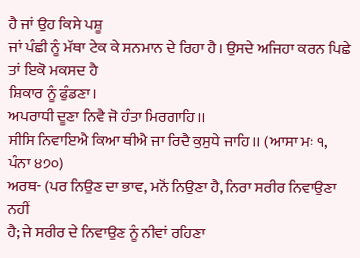ਹੈ ਜਾਂ ਉਹ ਕਿਸੇ ਪਸ਼ੂ
ਜਾਂ ਪੰਛੀ ਨੂੰ ਮੱਥਾ ਟੇਕ ਕੇ ਸਨਮਾਨ ਦੇ ਰਿਹਾ ਹੈ। ਉਸਦੇ ਅਜਿਹਾ ਕਰਨ ਪਿਛੇ ਤਾਂ ਇਕੋ ਮਕਸਦ ਹੈ
ਸ਼ਿਕਾਰ ਨੂੰ ਫੁੰਡਣਾ।
ਅਪਰਾਧੀ ਦੂਣਾ ਨਿਵੈ ਜੋ ਹੰਤਾ ਮਿਰਗਾਹਿ।।
ਸੀਸਿ ਨਿਵਾਇਐ ਕਿਆ ਥੀਐ ਜਾ ਰਿਦੈ ਕੁਸੁਧੇ ਜਾਹਿ।। (ਆਸਾ ਮਃ ੧,
ਪੰਨਾ ੪੭੦)
ਅਰਥ- (ਪਰ ਨਿਉਣ ਦਾ ਭਾਵ, ਮਨੋਂ ਨਿਉਣਾ ਹੈ, ਨਿਰਾ ਸਰੀਰ ਨਿਵਾਉਣਾ ਨਹੀਂ
ਹੈ; ਜੇ ਸਰੀਰ ਦੇ ਨਿਵਾਉਣ ਨੂੰ ਨੀਵਾਂ ਰਹਿਣਾ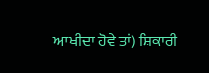ਆਖੀਦਾ ਹੋਵੇ ਤਾਂ) ਸ਼ਿਕਾਰੀ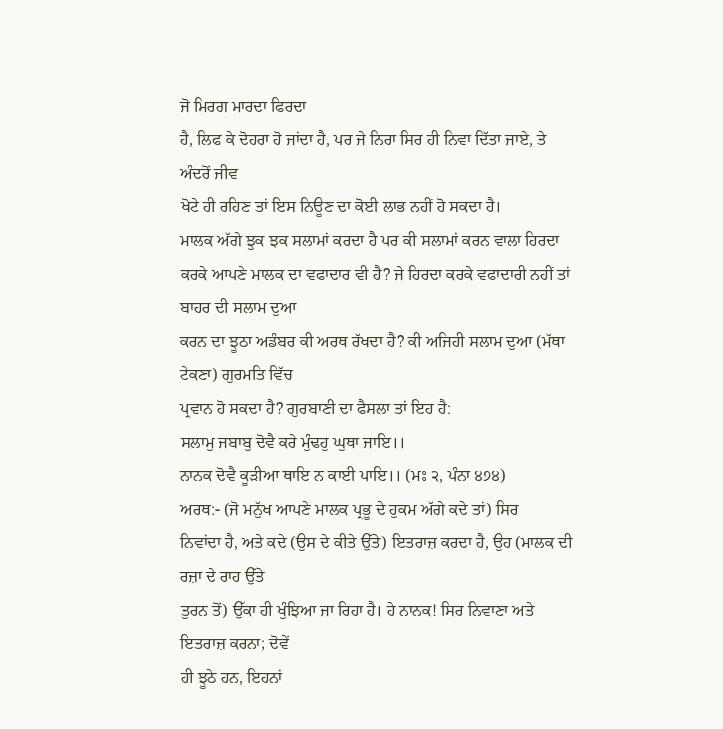ਜੋ ਮਿਰਗ ਮਾਰਦਾ ਫਿਰਦਾ
ਹੈ, ਲਿਫ ਕੇ ਦੋਹਰਾ ਹੋ ਜਾਂਦਾ ਹੈ, ਪਰ ਜੇ ਨਿਰਾ ਸਿਰ ਹੀ ਨਿਵਾ ਦਿੱਤਾ ਜਾਏ, ਤੇ ਅੰਦਰੋਂ ਜੀਵ
ਖੋਟੇ ਹੀ ਰਹਿਣ ਤਾਂ ਇਸ ਨਿਊਣ ਦਾ ਕੋਈ ਲਾਭ ਨਹੀਂ ਹੋ ਸਕਦਾ ਹੈ।
ਮਾਲਕ ਅੱਗੇ ਝੁਕ ਝਕ ਸਲਾਮਾਂ ਕਰਦਾ ਹੈ ਪਰ ਕੀ ਸਲਾਮਾਂ ਕਰਨ ਵਾਲਾ ਹਿਰਦਾ
ਕਰਕੇ ਆਪਣੇ ਮਾਲਕ ਦਾ ਵਫਾਦਾਰ ਵੀ ਹੈ? ਜੇ ਹਿਰਦਾ ਕਰਕੇ ਵਫਾਦਾਰੀ ਨਹੀਂ ਤਾਂ ਬਾਹਰ ਦੀ ਸਲਾਮ ਦੁਆ
ਕਰਨ ਦਾ ਝੂਠਾ ਅਡੰਬਰ ਕੀ ਅਰਥ ਰੱਖਦਾ ਹੈ? ਕੀ ਅਜਿਹੀ ਸਲਾਮ ਦੁਆ (ਮੱਥਾ ਟੇਕਣਾ) ਗੁਰਮਤਿ ਵਿੱਚ
ਪ੍ਰਵਾਨ ਹੋ ਸਕਦਾ ਹੈ? ਗੁਰਬਾਣੀ ਦਾ ਫੈਸਲਾ ਤਾਂ ਇਹ ਹੈ:
ਸਲਾਮੁ ਜਬਾਬੁ ਦੋਵੈ ਕਰੇ ਮੁੰਢਹੁ ਘੁਥਾ ਜਾਇ।।
ਨਾਨਕ ਦੋਵੈ ਕੂੜੀਆ ਥਾਇ ਨ ਕਾਈ ਪਾਇ।। (ਮਃ ੨, ਪੰਨਾ ੪੭੪)
ਅਰਥ:- (ਜੋ ਮਨੁੱਖ ਆਪਣੇ ਮਾਲਕ ਪ੍ਰਭੂ ਦੇ ਹੁਕਮ ਅੱਗੇ ਕਦੇ ਤਾਂ) ਸਿਰ
ਨਿਵਾਂਦਾ ਹੈ, ਅਤੇ ਕਦੇ (ਉਸ ਦੇ ਕੀਤੇ ਉੱਤੇ) ਇਤਰਾਜ਼ ਕਰਦਾ ਹੈ, ਉਹ (ਮਾਲਕ ਦੀ ਰਜ਼ਾ ਦੇ ਰਾਹ ਉੱਤੇ
ਤੁਰਨ ਤੋਂ) ਉੱਕਾ ਹੀ ਖੁੰਝਿਆ ਜਾ ਰਿਹਾ ਹੈ। ਹੇ ਨਾਨਕ! ਸਿਰ ਨਿਵਾਣਾ ਅਤੇ ਇਤਰਾਜ਼ ਕਰਨਾ; ਦੋਵੇਂ
ਹੀ ਝੂਠੇ ਹਨ, ਇਹਨਾਂ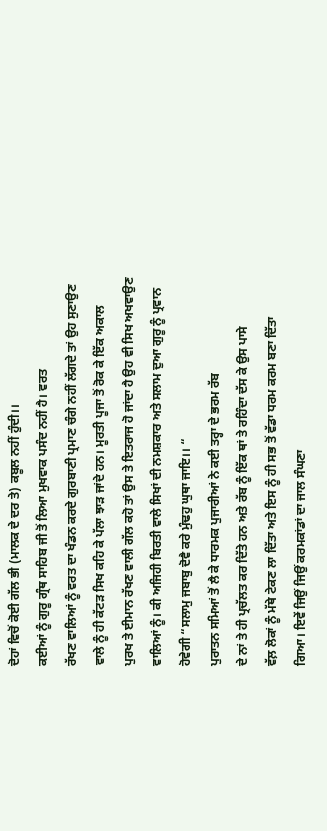ਦੋਹਾਂ ਵਿਚੋਂ ਕੋਈ ਗੱਲ ਭੀ (ਮਾਲਕ ਦੇ ਦਰ ਤੇ) ਕਬੂਲ ਨਹੀਂ ਹੁੰਦੀ।।
ਕਈਆਂ ਨੂੰ ਗੁਰੂ ਗ੍ਰੰਥ ਸਾਹਿਬ ਜੀ ਤੋਂ ਲਿਆ ਮੁਖਵਾਕ ਪਸੰਦ ਨਹੀਂ ਹੈ। ਵਰਤ
ਰੱਖਣ ਵਾਲਿਆਂ ਨੂੰ ਵਰਤ ਦਾ ਖੰਡਨ ਕਰਦੇ ਗੁਰਬਾਣੀ ਪ੍ਰਮਾਣ ਚੰਗੇ ਨਹੀਂ ਲੱਗਦੇ ਤਾਂ ਉਹ ਸੁਣਾਉਣ
ਵਾਲੇ ਨੂੰ ਹੀ ਕੱਟੜ ਸਿਖ ਕਹਿ ਕੇ ਪੱਲਾ ਝਾੜ ਜਾਂਦੇ ਹਨ। ਮੂਰਤੀ ਪੂਜਾ ਤੋਂ ਰੋਕ ਕੇ ਇੱਕ ਅਕਾਲ
ਪੁਰਖ ਤੇ ਈਮਾਨ ਰੱਖਣ ਵਾਲੀ ਗੱਲ ਕਹੋ ਤਾਂ ਉਸ ਤੇ ਇਤਰਾਜ ਹੋ ਜਾਂਦਾ ਹੈ ਉਹ ਵੀ ਸਿਖ ਅਖਵਾਉਣ
ਵਾਲਿਆਂ ਨੂੰ। ਕੀ ਅਜਿਹੀ ਬਿਰਤੀ ਵਾਲੇ ਸਿਖਾਂ ਦੀ ਨਮਸ਼ਕਾਰ ਅਤੇ ਸਲਾਮ ਦੁਆ ਗੁਰੂ ਨੂੰ ਪ੍ਰਵਾਨ
ਹੋਵੇਗੀ “ਸਲਾਮੁ ਜਬਾਬੁ ਦੋਵੈ ਕਰੇ ਮੁੰਢਹੁ ਘੁਥਾ ਜਾਇ।। “
ਪੁਰਾਤਨ ਸਮਿਆਂ ਤੋਂ ਲੈ ਕੇ ਧਾਰਮਕ ਪੁਜਾਰੀਆਂ ਨੇ ਕਈ ਤਰ੍ਹਾ ਦੇ ਭਰਮ ਰੱਬ
ਦੇ ਨਾਂ ਤੇ ਹੀ ਪ੍ਰਚੱਲਤ ਕਰ ਦਿੱਤੇ ਹਨ ਅਤੇ ਰੱਬ ਨੂੰ ਇੱਕ ਥਾਂ ਤੇ ਰਹਿੰਦਾ ਦੱਸ ਕੇ ਉਸ ਪਾਸੇ
ਵੱਲ਼ ਲੋਕਾਂ ਨੂੰ ਮੱਥੇ ਟੇਕਣ ਲਾ ਦਿੱਤਾ ਅਤੇ ਇਸ ਨੂੰ ਹੀ ਸਭ ਤੋਂ ਵੱਡਾ ਧਰਮ ਕਰਮ ਬਣਾ ਦਿੱਤਾ
ਗਿਆ। ਇਵੇਂ ਜਿਉਂ ਜਿਉਂ ਕਰਮਕਾਂਡਾਂ ਦਾ ਜਾਲ ਸੰਘਣਾ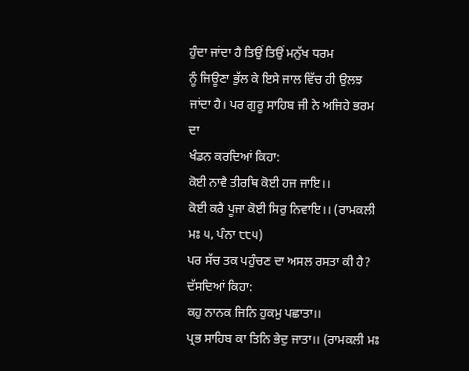ਹੁੰਦਾ ਜਾਂਦਾ ਹੈ ਤਿਉਂ ਤਿਉਂ ਮਨੁੱਖ ਧਰਮ
ਨੂੰ ਜਿਊਣਾ ਭੁੱਲ ਕੇ ਇਸੇ ਜਾਲ ਵਿੱਚ ਹੀ ਉਲਝ ਜਾਂਦਾ ਹੈ। ਪਰ ਗੁਰੂ ਸਾਹਿਬ ਜੀ ਨੇ ਅਜਿਹੇ ਭਰਮ ਦਾ
ਖੰਡਨ ਕਰਦਿਆਂ ਕਿਹਾ:
ਕੋਈ ਨਾਵੈ ਤੀਰਥਿ ਕੋਈ ਹਜ ਜਾਇ।।
ਕੋਈ ਕਰੈ ਪੂਜਾ ਕੋਈ ਸਿਰੁ ਨਿਵਾਇ।। (ਰਾਮਕਲੀ ਮਃ ੫, ਪੰਨਾ ੮੮੫)
ਪਰ ਸੱਚ ਤਕ ਪਹੁੰਚਣ ਦਾ ਅਸਲ ਰਸਤਾ ਕੀ ਹੈ? ਦੱਸਦਿਆਂ ਕਿਹਾ:
ਕਹੁ ਨਾਨਕ ਜਿਨਿ ਹੁਕਮੁ ਪਛਾਤਾ।।
ਪ੍ਰਭ ਸਾਹਿਬ ਕਾ ਤਿਨਿ ਭੇਦੁ ਜਾਤਾ।। (ਰਾਮਕਲੀ ਮਃ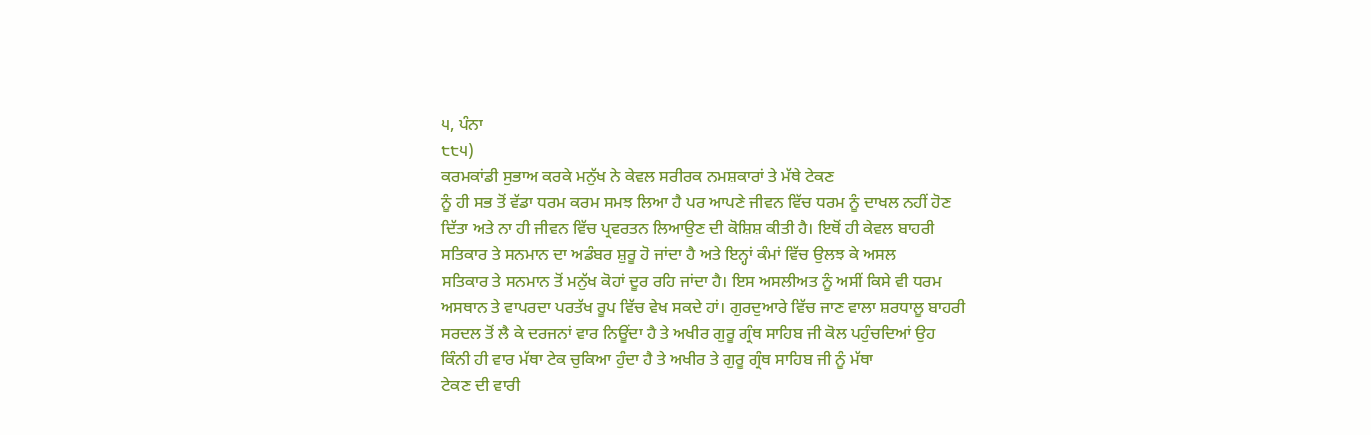੫, ਪੰਨਾ
੮੮੫)
ਕਰਮਕਾਂਡੀ ਸੁਭਾਅ ਕਰਕੇ ਮਨੁੱਖ ਨੇ ਕੇਵਲ ਸਰੀਰਕ ਨਮਸ਼ਕਾਰਾਂ ਤੇ ਮੱਥੇ ਟੇਕਣ
ਨੂੰ ਹੀ ਸਭ ਤੋਂ ਵੱਡਾ ਧਰਮ ਕਰਮ ਸਮਝ ਲਿਆ ਹੈ ਪਰ ਆਪਣੇ ਜੀਵਨ ਵਿੱਚ ਧਰਮ ਨੂੰ ਦਾਖਲ ਨਹੀਂ ਹੋਣ
ਦਿੱਤਾ ਅਤੇ ਨਾ ਹੀ ਜੀਵਨ ਵਿੱਚ ਪ੍ਰਵਰਤਨ ਲਿਆਉਣ ਦੀ ਕੋਸ਼ਿਸ਼ ਕੀਤੀ ਹੈ। ਇਥੋਂ ਹੀ ਕੇਵਲ ਬਾਹਰੀ
ਸਤਿਕਾਰ ਤੇ ਸਨਮਾਨ ਦਾ ਅਡੰਬਰ ਸ਼ੁਰੂ ਹੋ ਜਾਂਦਾ ਹੈ ਅਤੇ ਇਨ੍ਹਾਂ ਕੰਮਾਂ ਵਿੱਚ ਉਲਝ ਕੇ ਅਸਲ
ਸਤਿਕਾਰ ਤੇ ਸਨਮਾਨ ਤੋਂ ਮਨੁੱਖ ਕੋਹਾਂ ਦੂਰ ਰਹਿ ਜਾਂਦਾ ਹੈ। ਇਸ ਅਸਲੀਅਤ ਨੂੰ ਅਸੀਂ ਕਿਸੇ ਵੀ ਧਰਮ
ਅਸਥਾਨ ਤੇ ਵਾਪਰਦਾ ਪਰਤੱਖ ਰੂਪ ਵਿੱਚ ਵੇਖ ਸਕਦੇ ਹਾਂ। ਗੁਰਦੁਆਰੇ ਵਿੱਚ ਜਾਣ ਵਾਲਾ ਸ਼ਰਧਾਲੂ ਬਾਹਰੀ
ਸਰਦਲ ਤੋਂ ਲੈ ਕੇ ਦਰਜਨਾਂ ਵਾਰ ਨਿਊਂਦਾ ਹੈ ਤੇ ਅਖੀਰ ਗੁਰੂ ਗ੍ਰੰਥ ਸਾਹਿਬ ਜੀ ਕੋਲ ਪਹੁੰਚਦਿਆਂ ਉਹ
ਕਿੰਨੀ ਹੀ ਵਾਰ ਮੱਥਾ ਟੇਕ ਚੁਕਿਆ ਹੁੰਦਾ ਹੈ ਤੇ ਅਖੀਰ ਤੇ ਗੁਰੂ ਗ੍ਰੰਥ ਸਾਹਿਬ ਜੀ ਨੂੰ ਮੱਥਾ
ਟੇਕਣ ਦੀ ਵਾਰੀ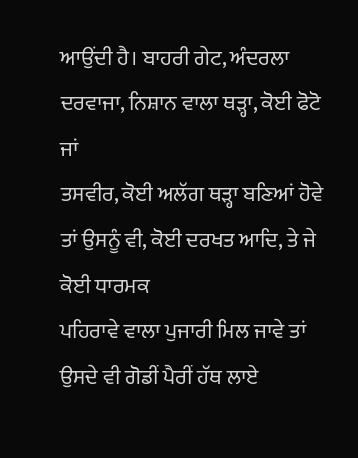ਆਉਂਦੀ ਹੈ। ਬਾਹਰੀ ਗੇਟ, ਅੰਦਰਲਾ ਦਰਵਾਜਾ, ਨਿਸ਼ਾਨ ਵਾਲਾ ਥੜ੍ਹਾ, ਕੋਈ ਫੋਟੋ ਜਾਂ
ਤਸਵੀਰ, ਕੋਈ ਅਲੱਗ ਥੜ੍ਹਾ ਬਣਿਆਂ ਹੋਵੇ ਤਾਂ ਉਸਨੂੰ ਵੀ, ਕੋਈ ਦਰਖਤ ਆਦਿ, ਤੇ ਜੇ ਕੋਈ ਧਾਰਮਕ
ਪਹਿਰਾਵੇ ਵਾਲਾ ਪੁਜਾਰੀ ਮਿਲ ਜਾਵੇ ਤਾਂ ਉਸਦੇ ਵੀ ਗੋਡੀਂ ਪੈਰੀਂ ਹੱਥ ਲਾਏ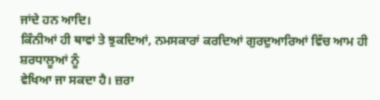ਜਾਂਦੇ ਹਨ ਆਦਿ।
ਕਿੰਨੀਆਂ ਹੀ ਥਾਵਾਂ ਤੇ ਝੁਕਦਿਆਂ, ਨਮਸਕਾਰਾਂ ਕਰਦਿਆਂ ਗੁਰਦੁਆਰਿਆਂ ਵਿੱਚ ਆਮ ਹੀ ਸ਼ਰਧਾਲੂਆਂ ਨੂੰ
ਵੇਖਿਆ ਜਾ ਸਕਦਾ ਹੈ। ਜ਼ਰਾ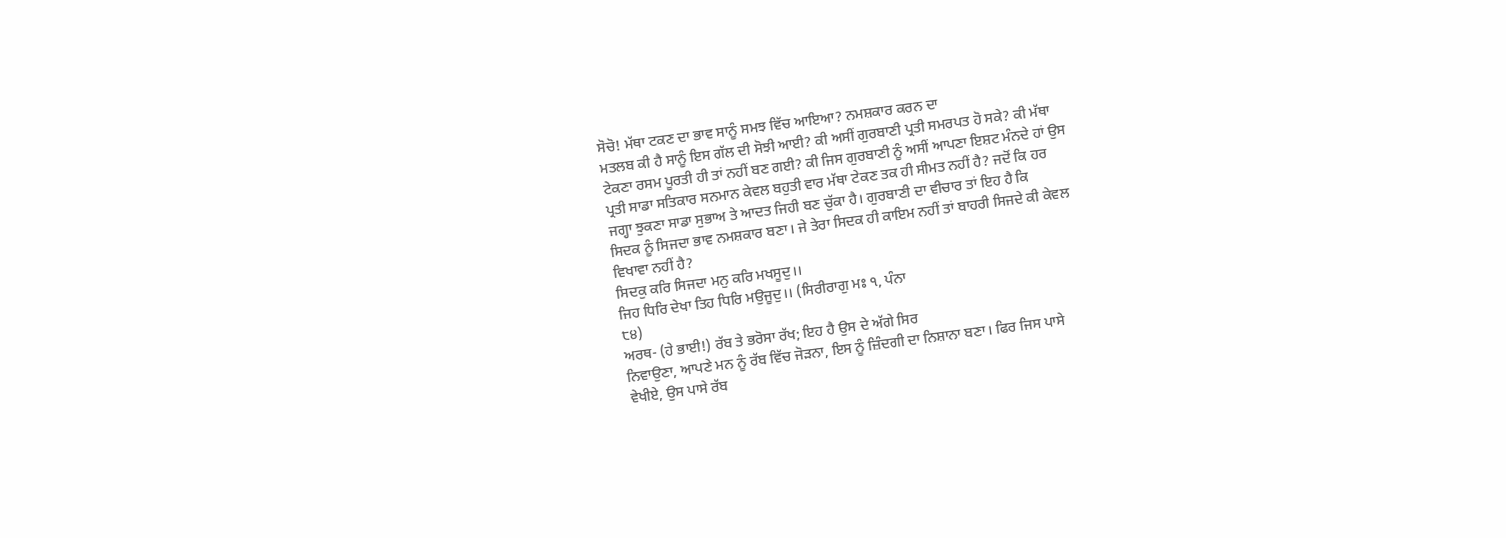ਸੋਚੋ! ਮੱਥਾ ਟਕਣ ਦਾ ਭਾਵ ਸਾਨੂੰ ਸਮਝ ਵਿੱਚ ਆਇਆ? ਨਮਸ਼ਕਾਰ ਕਰਨ ਦਾ
ਮਤਲਬ ਕੀ ਹੈ ਸਾਨੂੰ ਇਸ ਗੱਲ ਦੀ ਸੋਝੀ ਆਈ? ਕੀ ਅਸੀਂ ਗੁਰਬਾਣੀ ਪ੍ਰਤੀ ਸਮਰਪਤ ਹੋ ਸਕੇ? ਕੀ ਮੱਥਾ
ਟੇਕਣਾ ਰਸਮ ਪੂਰਤੀ ਹੀ ਤਾਂ ਨਹੀਂ ਬਣ ਗਈ? ਕੀ ਜਿਸ ਗੁਰਬਾਣੀ ਨੂੰ ਅਸੀਂ ਆਪਣਾ ਇਸ਼ਟ ਮੰਨਦੇ ਹਾਂ ਉਸ
ਪ੍ਰਤੀ ਸਾਡਾ ਸਤਿਕਾਰ ਸਨਮਾਨ ਕੇਵਲ ਬਹੁਤੀ ਵਾਰ ਮੱਥਾ ਟੇਕਣ ਤਕ ਹੀ ਸੀਮਤ ਨਹੀਂ ਹੈ? ਜਦੋਂ ਕਿ ਹਰ
ਜਗ੍ਹਾ ਝੁਕਣਾ ਸਾਡਾ ਸੁਭਾਅ ਤੇ ਆਦਤ ਜਿਹੀ ਬਣ ਚੁੱਕਾ ਹੈ। ਗੁਰਬਾਣੀ ਦਾ ਵੀਚਾਰ ਤਾਂ ਇਹ ਹੈ ਕਿ
ਸਿਦਕ ਨੂੰ ਸਿਜਦਾ ਭਾਵ ਨਮਸ਼ਕਾਰ ਬਣਾ। ਜੇ ਤੇਰਾ ਸਿਦਕ ਹੀ ਕਾਇਮ ਨਹੀਂ ਤਾਂ ਬਾਹਰੀ ਸਿਜਦੇ ਕੀ ਕੇਵਲ
ਵਿਖਾਵਾ ਨਹੀਂ ਹੈ?
ਸਿਦਕੁ ਕਰਿ ਸਿਜਦਾ ਮਨੁ ਕਰਿ ਮਖਸੂਦੁ।।
ਜਿਹ ਧਿਰਿ ਦੇਖਾ ਤਿਹ ਧਿਰਿ ਮਉਜੂਦੁ।। (ਸਿਰੀਰਾਗੁ ਮਃ ੧, ਪੰਨਾ
੮੪)
ਅਰਥ- (ਹੇ ਭਾਈ!) ਰੱਬ ਤੇ ਭਰੋਸਾ ਰੱਖ; ਇਹ ਹੈ ਉਸ ਦੇ ਅੱਗੇ ਸਿਰ
ਨਿਵਾਉਣਾ, ਆਪਣੇ ਮਨ ਨੂੰ ਰੱਬ ਵਿੱਚ ਜੋੜਨਾ, ਇਸ ਨੂੰ ਜ਼ਿੰਦਗੀ ਦਾ ਨਿਸ਼ਾਨਾ ਬਣਾ। ਫਿਰ ਜਿਸ ਪਾਸੇ
ਵੇਖੀਏ, ਉਸ ਪਾਸੇ ਰੱਬ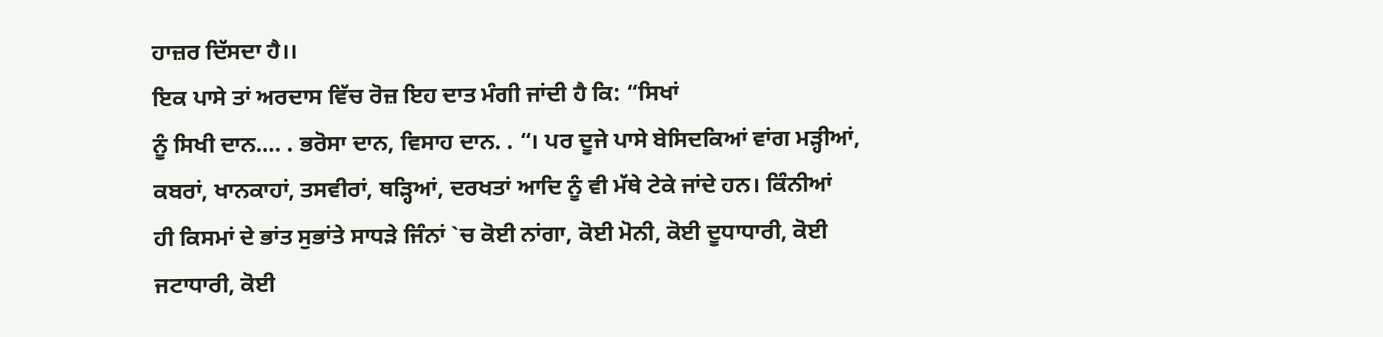ਹਾਜ਼ਰ ਦਿੱਸਦਾ ਹੈ।।
ਇਕ ਪਾਸੇ ਤਾਂ ਅਰਦਾਸ ਵਿੱਚ ਰੋਜ਼ ਇਹ ਦਾਤ ਮੰਗੀ ਜਾਂਦੀ ਹੈ ਕਿ: “ਸਿਖਾਂ
ਨੂੰ ਸਿਖੀ ਦਾਨ…. . ਭਰੋਸਾ ਦਾਨ, ਵਿਸਾਹ ਦਾਨ. . “। ਪਰ ਦੂਜੇ ਪਾਸੇ ਬੇਸਿਦਕਿਆਂ ਵਾਂਗ ਮੜ੍ਹੀਆਂ,
ਕਬਰਾਂ, ਖਾਨਕਾਹਾਂ, ਤਸਵੀਰਾਂ, ਥੜ੍ਹਿਆਂ, ਦਰਖਤਾਂ ਆਦਿ ਨੂੰ ਵੀ ਮੱਥੇ ਟੇਕੇ ਜਾਂਦੇ ਹਨ। ਕਿੰਨੀਆਂ
ਹੀ ਕਿਸਮਾਂ ਦੇ ਭਾਂਤ ਸੁਭਾਂਤੇ ਸਾਧੜੇ ਜਿੰਨਾਂ `ਚ ਕੋਈ ਨਾਂਗਾ, ਕੋਈ ਮੋਨੀ, ਕੋਈ ਦੂਧਾਧਾਰੀ, ਕੋਈ
ਜਟਾਧਾਰੀ, ਕੋਈ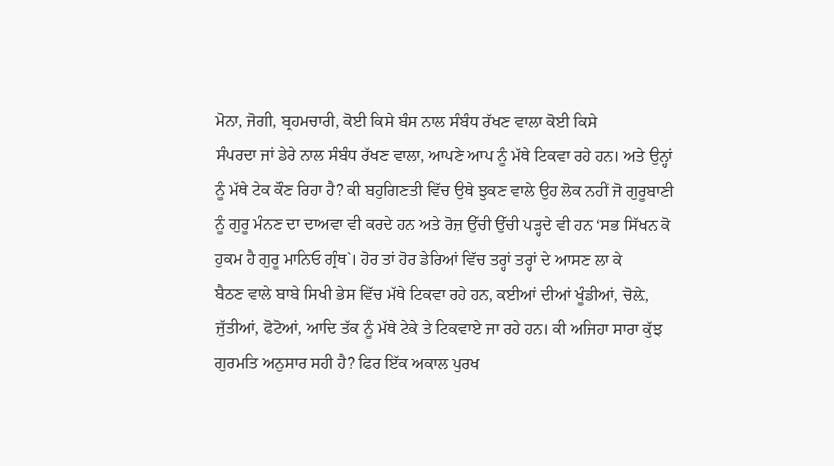ਮੋਨਾ, ਜੋਗੀ, ਬ੍ਰਹਮਚਾਰੀ, ਕੋਈ ਕਿਸੇ ਬੰਸ ਨਾਲ ਸੰਬੰਧ ਰੱਖਣ ਵਾਲਾ ਕੋਈ ਕਿਸੇ
ਸੰਪਰਦਾ ਜਾਂ ਡੇਰੇ ਨਾਲ ਸੰਬੰਧ ਰੱਖਣ ਵਾਲਾ, ਆਪਣੇ ਆਪ ਨੂੰ ਮੱਥੇ ਟਿਕਵਾ ਰਹੇ ਹਨ। ਅਤੇ ਉਨ੍ਹਾਂ
ਨੂੰ ਮੱਥੇ ਟੇਕ ਕੌਣ ਰਿਹਾ ਹੈ? ਕੀ ਬਹੁਗਿਣਤੀ ਵਿੱਚ ਉਥੇ ਝੁਕਣ ਵਾਲੇ ਉਹ ਲੋਕ ਨਹੀਂ ਜੋ ਗੁਰੂਬਾਣੀ
ਨੂੰ ਗੁਰੂ ਮੰਨਣ ਦਾ ਦਾਅਵਾ ਵੀ ਕਰਦੇ ਹਨ ਅਤੇ ਰੋਜ਼ ਉੱਚੀ ਉੱਚੀ ਪੜ੍ਹਦੇ ਵੀ ਹਨ ‘ਸਭ ਸਿੱਖਨ ਕੋ
ਹੁਕਮ ਹੈ ਗੁਰੂ ਮਾਨਿਓ ਗ੍ਰੰਥ`। ਹੋਰ ਤਾਂ ਹੋਰ ਡੇਰਿਆਂ ਵਿੱਚ ਤਰ੍ਹਾਂ ਤਰ੍ਹਾਂ ਦੇ ਆਸਣ ਲਾ ਕੇ
ਬੈਠਣ ਵਾਲੇ ਬਾਬੇ ਸਿਖੀ ਭੇਸ ਵਿੱਚ ਮੱਥੇ ਟਿਕਵਾ ਰਹੇ ਹਨ, ਕਈਆਂ ਦੀਆਂ ਖੂੰਡੀਆਂ, ਚੋਲ਼ੇ,
ਜੁੱਤੀਆਂ, ਫੋਟੋਆਂ, ਆਦਿ ਤੱਕ ਨੂੰ ਮੱਥੇ ਟੇਕੇ ਤੇ ਟਿਕਵਾਏ ਜਾ ਰਹੇ ਹਨ। ਕੀ ਅਜਿਹਾ ਸਾਰਾ ਕੁੱਝ
ਗੁਰਮਤਿ ਅਨੁਸਾਰ ਸਹੀ ਹੈ? ਫਿਰ ਇੱਕ ਅਕਾਲ ਪੁਰਖ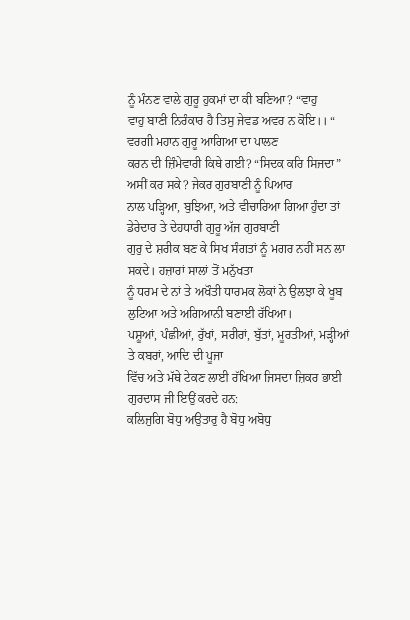ਨੂੰ ਮੰਨਣ ਵਾਲੇ ਗੁਰੂ ਹੁਕਮਾਂ ਦਾ ਕੀ ਬਣਿਆ? “ਵਾਹੁ
ਵਾਹੁ ਬਾਣੀ ਨਿਰੰਕਾਰ ਹੈ ਤਿਸੁ ਜੇਵਡ ਅਵਰ ਨ ਕੋਇ।। “ ਵਰਗੀ ਮਹਾਨ ਗੁਰੂ ਆਗਿਆ ਦਾ ਪਾਲਣ
ਕਰਨ ਦੀ ਜ਼ਿੰਮੇਵਾਰੀ ਕਿਥੇ ਗਈ? “ਸਿਦਕ ਕਰਿ ਸਿਜਦਾ” ਅਸੀਂ ਕਰ ਸਕੇ? ਜੇਕਰ ਗੁਰਬਾਣੀ ਨੂੰ ਪਿਆਰ
ਨਾਲ ਪੜ੍ਹਿਆ, ਬੁਝਿਆ, ਅਤੇ ਵੀਚਾਰਿਆ ਗਿਆ ਹੁੰਦਾ ਤਾਂ ਡੇਰੇਦਾਰ ਤੇ ਦੇਹਧਾਰੀ ਗੁਰੂ ਅੱਜ ਗੁਰਬਾਣੀ
ਗੁਰੁ ਦੇ ਸ਼ਰੀਕ ਬਣ ਕੇ ਸਿਖ ਸੰਗਤਾਂ ਨੂੰ ਮਗਰ ਨਹੀਂ ਸਨ ਲਾ ਸਕਦੇ। ਹਜ਼ਾਰਾਂ ਸਾਲਾਂ ਤੋਂ ਮਨੁੱਖਤਾ
ਨੂੰ ਧਰਮ ਦੇ ਨਾਂ ਤੇ ਅਖੌਤੀ ਧਾਰਮਕ ਲੋਕਾਂ ਨੇ ਉਲਝਾ ਕੇ ਖੂਬ ਲੁਟਿਆ ਅਤੇ ਅਗਿਆਨੀ ਬਣਾਈ ਰੱਖਿਆ।
ਪਸ਼ੂਆਂ, ਪੰਛੀਆਂ, ਰੁੱਖਾਂ, ਸਰੀਰਾਂ, ਬੁੱਤਾਂ, ਮੂਰਤੀਆਂ, ਮੜ੍ਹੀਆਂ ਤੇ ਕਬਰਾਂ, ਆਦਿ ਦੀ ਪੂਜਾ
ਵਿੱਚ ਅਤੇ ਮੱਥੇ ਟੇਕਣ ਲਾਈ ਰੱਖਿਆ ਜਿਸਦਾ ਜ਼ਿਕਰ ਭਾਈ ਗੁਰਦਾਸ ਜੀ ਇਉਂ ਕਰਦੇ ਹਨ:
ਕਲਿਜੁਗਿ ਬੋਧੁ ਅਉਤਾਰੁ ਹੈ ਬੋਧੁ ਅਬੋਧੁ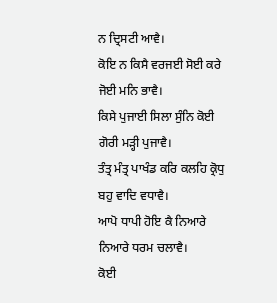ਨ ਦ੍ਰਿਸਟੀ ਆਵੈ।
ਕੋਇ ਨ ਕਿਸੈ ਵਰਜਈ ਸੋਈ ਕਰੇ ਜੋਈ ਮਨਿ ਭਾਵੈ।
ਕਿਸੇ ਪੁਜਾਈ ਸਿਲਾ ਸੁੰਨਿ ਕੋਈ ਗੋਰੀ ਮੜ੍ਹੀ ਪੁਜਾਵੈ।
ਤੰਤ੍ਰ ਮੰਤ੍ਰ ਪਾਖੰਡ ਕਰਿ ਕਲਹਿ ਕ੍ਰੋਧੁ ਬਹੁ ਵਾਦਿ ਵਧਾਵੈ।
ਆਪੋ ਧਾਪੀ ਹੋਇ ਕੈ ਨਿਆਰੇ ਨਿਆਰੇ ਧਰਮ ਚਲਾਵੈ।
ਕੋਈ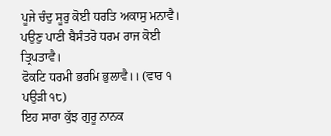ਪੂਜੇ ਚੰਦੁ ਸੂਰੁ ਕੋਈ ਧਰਤਿ ਅਕਾਸੁ ਮਨਾਵੈ।
ਪਉਣੁ ਪਾਣੀ ਬੈਸੰਤਰੋ ਧਰਮ ਰਾਜ ਕੋਈ ਤ੍ਰਿਪਤਾਵੈ।
ਫੋਕਟਿ ਧਰਮੀ ਭਰਮਿ ਭੁਲਾਵੈ।। (ਵਾਰ ੧ ਪਉੜੀ ੧੮)
ਇਹ ਸਾਰਾ ਕੁੱਝ ਗੁਰੂ ਨਾਨਕ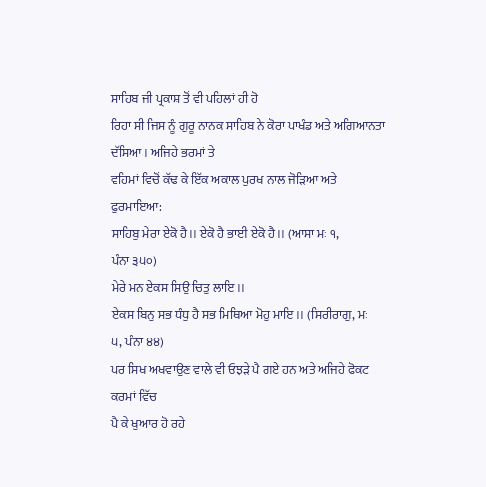ਸਾਹਿਬ ਜੀ ਪ੍ਰਕਾਸ਼ ਤੋਂ ਵੀ ਪਹਿਲਾਂ ਹੀ ਹੋ
ਰਿਹਾ ਸੀ ਜਿਸ ਨੂੰ ਗੁਰੂ ਨਾਨਕ ਸਾਹਿਬ ਨੇ ਕੋਰਾ ਪਾਖੰਡ ਅਤੇ ਅਗਿਆਨਤਾ ਦੱਸਿਆ। ਅਜਿਹੇ ਭਰਮਾਂ ਤੇ
ਵਹਿਮਾਂ ਵਿਚੋਂ ਕੱਢ ਕੇ ਇੱਕ ਅਕਾਲ ਪੁਰਖ ਨਾਲ ਜੋੜਿਆ ਅਤੇ ਫੁਰਮਾਇਆ:
ਸਾਹਿਬੁ ਮੇਰਾ ਏਕੋ ਹੈ।। ਏਕੋ ਹੈ ਭਾਈ ਏਕੋ ਹੈ।। (ਆਸਾ ਮਃ ੧,
ਪੰਨਾ ੩੫੦)
ਮੇਰੇ ਮਨ ਏਕਸ ਸਿਉ ਚਿਤੁ ਲਾਇ।।
ਏਕਸ ਬਿਨੁ ਸਭ ਧੰਧੁ ਹੈ ਸਭ ਮਿਥਿਆ ਮੋਹੁ ਮਾਇ।। (ਸਿਰੀਰਾਗੁ, ਮਃ
੫, ਪੰਨਾ ੪੪)
ਪਰ ਸਿਖ ਅਖਵਾਉਣ ਵਾਲੇ ਵੀ ਓਝੜੇ ਪੈ ਗਏ ਹਨ ਅਤੇ ਅਜਿਹੇ ਫੋਕਟ ਕਰਮਾਂ ਵਿੱਚ
ਪੈ ਕੇ ਖੁਆਰ ਹੋ ਰਹੇ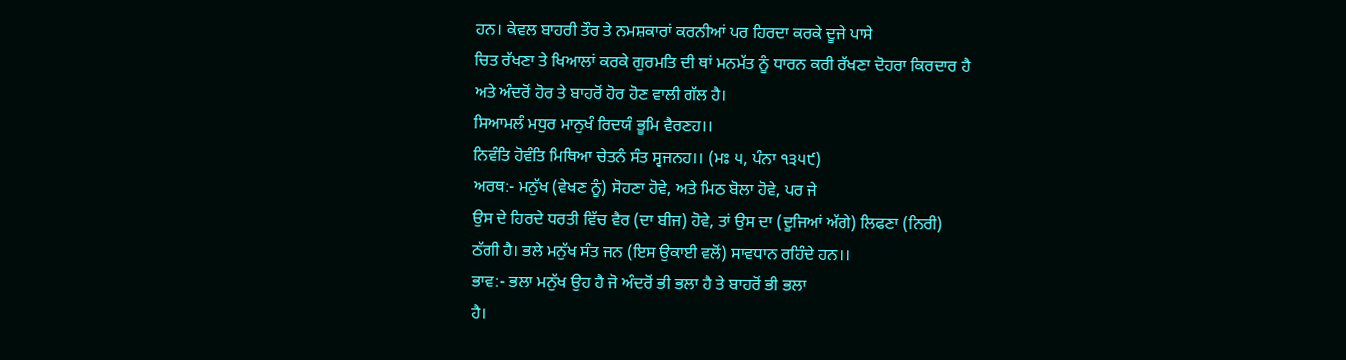ਹਨ। ਕੇਵਲ ਬਾਹਰੀ ਤੌਰ ਤੇ ਨਮਸ਼ਕਾਰਾਂ ਕਰਨੀਆਂ ਪਰ ਹਿਰਦਾ ਕਰਕੇ ਦੂਜੇ ਪਾਸੇ
ਚਿਤ ਰੱਖਣਾ ਤੇ ਖਿਆਲਾਂ ਕਰਕੇ ਗੁਰਮਤਿ ਦੀ ਥਾਂ ਮਨਮੱਤ ਨੂੰ ਧਾਰਨ ਕਰੀ ਰੱਖਣਾ ਦੋਹਰਾ ਕਿਰਦਾਰ ਹੈ
ਅਤੇ ਅੰਦਰੋਂ ਹੋਰ ਤੇ ਬਾਹਰੋਂ ਹੋਰ ਹੋਣ ਵਾਲੀ ਗੱਲ ਹੈ।
ਸਿਆਮਲੰ ਮਧੁਰ ਮਾਨੁਖੰ ਰਿਦਯੰ ਭੂਮਿ ਵੈਰਣਹ।।
ਨਿਵੰਤਿ ਹੋਵੰਤਿ ਮਿਥਿਆ ਚੇਤਨੰ ਸੰਤ ਸ੍ਵਜਨਹ।। (ਮਃ ੫, ਪੰਨਾ ੧੩੫੯)
ਅਰਥ:- ਮਨੁੱਖ (ਵੇਖਣ ਨੂੰ) ਸੋਹਣਾ ਹੋਵੇ, ਅਤੇ ਮਿਠ ਬੋਲਾ ਹੋਵੇ, ਪਰ ਜੇ
ਉਸ ਦੇ ਹਿਰਦੇ ਧਰਤੀ ਵਿੱਚ ਵੈਰ (ਦਾ ਬੀਜ) ਹੋਵੇ, ਤਾਂ ਉਸ ਦਾ (ਦੂਜਿਆਂ ਅੱਗੇ) ਲਿਫਣਾ (ਨਿਰੀ)
ਠੱਗੀ ਹੈ। ਭਲੇ ਮਨੁੱਖ ਸੰਤ ਜਨ (ਇਸ ਉਕਾਈ ਵਲੋਂ) ਸਾਵਧਾਨ ਰਹਿੰਦੇ ਹਨ।।
ਭਾਵ:- ਭਲਾ ਮਨੁੱਖ ਉਹ ਹੈ ਜੋ ਅੰਦਰੋਂ ਭੀ ਭਲਾ ਹੈ ਤੇ ਬਾਹਰੋਂ ਭੀ ਭਲਾ
ਹੈ।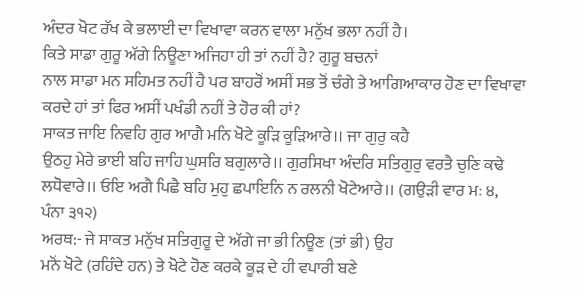ਅੰਦਰ ਖੋਟ ਰੱਖ ਕੇ ਭਲਾਈ ਦਾ ਵਿਖਾਵਾ ਕਰਨ ਵਾਲਾ ਮਨੁੱਖ ਭਲਾ ਨਹੀਂ ਹੈ।
ਕਿਤੇ ਸਾਡਾ ਗੁਰੂ ਅੱਗੇ ਨਿਊਣਾ ਅਜਿਹਾ ਹੀ ਤਾਂ ਨਹੀਂ ਹੈ? ਗੁਰੂ ਬਚਨਾਂ
ਨਾਲ ਸਾਡਾ ਮਨ ਸਹਿਮਤ ਨਹੀਂ ਹੈ ਪਰ ਬਾਹਰੋਂ ਅਸੀਂ ਸਭ ਤੋਂ ਚੰਗੇ ਤੇ ਆਗਿਆਕਾਰ ਹੋਣ ਦਾ ਵਿਖਾਵਾ
ਕਰਦੇ ਹਾਂ ਤਾਂ ਫਿਰ ਅਸੀਂ ਪਖੰਡੀ ਨਹੀਂ ਤੇ ਹੋਰ ਕੀ ਹਾਂ?
ਸਾਕਤ ਜਾਇ ਨਿਵਹਿ ਗੁਰ ਆਗੈ ਮਨਿ ਖੋਟੇ ਕੂੜਿ ਕੂੜਿਆਰੇ।। ਜਾ ਗੁਰੁ ਕਹੈ
ਉਠਹੁ ਮੇਰੇ ਭਾਈ ਬਹਿ ਜਾਹਿ ਘੁਸਰਿ ਬਗੁਲਾਰੇ।। ਗੁਰਸਿਖਾ ਅੰਦਰਿ ਸਤਿਗੁਰੁ ਵਰਤੈ ਚੁਣਿ ਕਢੇ
ਲਧੋਵਾਰੇ।। ਓਇ ਅਗੈ ਪਿਛੈ ਬਹਿ ਮੁਹੁ ਛਪਾਇਨਿ ਨ ਰਲਨੀ ਖੋਟੇਆਰੇ।। (ਗਉੜੀ ਵਾਰ ਮਃ ੪,
ਪੰਨਾ ੩੧੨)
ਅਰਥ:- ਜੇ ਸਾਕਤ ਮਨੁੱਖ ਸਤਿਗੁਰੂ ਦੇ ਅੱਗੇ ਜਾ ਭੀ ਨਿਊਣ (ਤਾਂ ਭੀ) ਉਹ
ਮਨੋਂ ਖੋਟੇ (ਰਹਿੰਦੇ ਹਨ) ਤੇ ਖੋਟੇ ਹੋਣ ਕਰਕੇ ਕੂੜ ਦੇ ਹੀ ਵਪਾਰੀ ਬਣੇ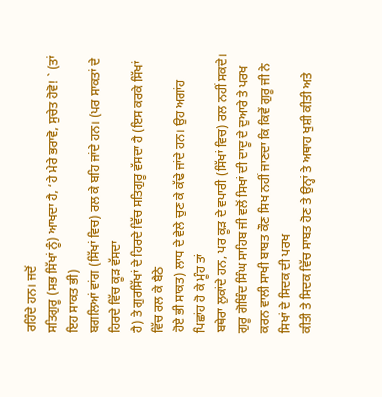ਰਹਿੰਦੇ ਹਨ। ਜਦੋਂ
ਸਤਿਗੁਰੂ (ਸਭ ਸਿੱਖਾਂ ਨੂੰ) ਆਖਦਾ ਹੈ, ‘ਹੇ ਮੇਰੇ ਭਰਾਵੋ, ਸੁਚੇਤ ਹੋਵੋ! ` (ਤਾਂ ਇਹ ਸਾਕਤ ਭੀ)
ਬਗਲਿਆਂ ਵਾਂਗ (ਸਿੱਖਾਂ ਵਿਚ) ਰਲ ਕੇ ਬਹਿ ਜਾਂਦੇ ਹਨ। (ਪਰ ਸਾਕਤਾਂ ਦੇ ਹਿਰਦੇ ਵਿੱਚ ਕੂੜ ਵੱਸਦਾ
ਹੈ) ਤੇ ਗੁਰਸਿੱਖਾਂ ਦੇ ਹਿਰਦੇ ਵਿੱਚ ਸਤਿਗੁਰੂ ਵੱਸਦਾ ਹੈ (ਇਸ ਕਰਕੇ ਸਿੱਖਾਂ ਵਿੱਚ ਰਲ ਕੇ ਬੈਠੇ
ਹੋਏ ਭੀ ਸਾਕਤ) ਲਾਧ ਦੇ ਵੇਲੇ ਚੁਣ ਕੇ ਕੱਢੇ ਜਾਂਦੇ ਹਨ। ਉਹ ਅਗਾਂਹ ਪਿਛਾਂਹ ਹੋ ਕੇ ਮੂੰਹ ਤਾਂ
ਬਥੇਰਾ ਲੁਕਾਂਦੇ ਹਨ, ਪਰ ਕੂੜ ਦੇ ਵਪਾਰੀ (ਸਿੱਖਾਂ ਵਿਚ) ਰਲ ਨਹੀਂ ਸਕਦੇ।
ਗੁਰੂ ਗੋਬਿੰਦ ਸਿੰਘ ਸਾਹਿਬ ਜੀ ਵਲੋਂ ਸਿਖਾਂ ਦੀ ਦਾਦੂ ਦੇ ਦੁਆਰੇ ਤੇ ਪਰਖ
ਕਰਨ ਵਾਲੀ ਸਾਖੀ ਬਾਬਤ ਕੌਣ ਸਿਖ ਨਹੀਂ ਜਾਣਦਾ ਕਿ ਕਿਵੇਂ ਗੁਰੂ ਜੀ ਨੇ ਸਿਖਾਂ ਦੇ ਸਿਦਕ ਦੀ ਪਰਖ
ਕੀਤੀ ਤੇ ਸਿਦਕ ਵਿੱਚ ਸਾਬਤ ਹੋਣ ਤੇ ਉਨ੍ਹਾਂ ਤੇ ਅਥਾਹ ਖੁਸ਼ੀ ਕੀਤੀ ਅਤੇ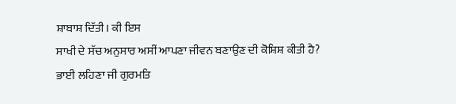ਸ਼ਾਬਾਸ਼ ਦਿੱਤੀ। ਕੀ ਇਸ
ਸਾਖੀ ਦੇ ਸੱਚ ਅਨੁਸਾਰ ਅਸੀਂ ਆਪਣਾ ਜੀਵਨ ਬਣਾਉਣ ਦੀ ਕੋਸ਼ਿਸ਼ ਕੀਤੀ ਹੈ? ਭਾਈ ਲਹਿਣਾ ਜੀ ਗੁਰਮਤਿ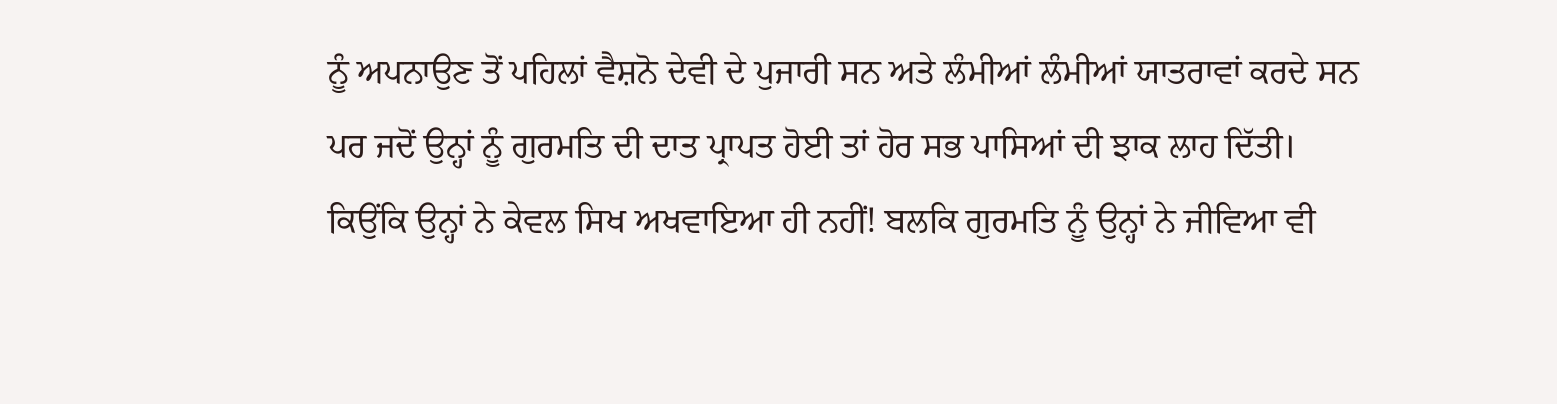ਨੂੰ ਅਪਨਾਉਣ ਤੋਂ ਪਹਿਲਾਂ ਵੈਸ਼ਨੋ ਦੇਵੀ ਦੇ ਪੁਜਾਰੀ ਸਨ ਅਤੇ ਲੰਮੀਆਂ ਲੰਮੀਆਂ ਯਾਤਰਾਵਾਂ ਕਰਦੇ ਸਨ
ਪਰ ਜਦੋਂ ਉਨ੍ਹਾਂ ਨੂੰ ਗੁਰਮਤਿ ਦੀ ਦਾਤ ਪ੍ਰਾਪਤ ਹੋਈ ਤਾਂ ਹੋਰ ਸਭ ਪਾਸਿਆਂ ਦੀ ਝਾਕ ਲਾਹ ਦਿੱਤੀ।
ਕਿਉਂਕਿ ਉਨ੍ਹਾਂ ਨੇ ਕੇਵਲ ਸਿਖ ਅਖਵਾਇਆ ਹੀ ਨਹੀਂ! ਬਲਕਿ ਗੁਰਮਤਿ ਨੂੰ ਉਨ੍ਹਾਂ ਨੇ ਜੀਵਿਆ ਵੀ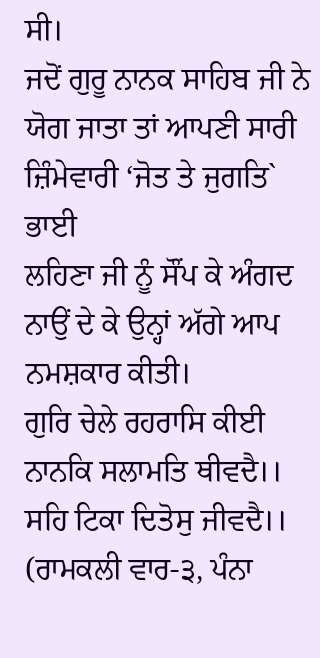ਸੀ।
ਜਦੋਂ ਗੁਰੂ ਨਾਨਕ ਸਾਹਿਬ ਜੀ ਨੇ ਯੋਗ ਜਾਤਾ ਤਾਂ ਆਪਣੀ ਸਾਰੀ ਜ਼ਿੰਮੇਵਾਰੀ ‘ਜੋਤ ਤੇ ਜੁਗਤਿ` ਭਾਈ
ਲਹਿਣਾ ਜੀ ਨੂੰ ਸੌਂਪ ਕੇ ਅੰਗਦ ਨਾਉਂ ਦੇ ਕੇ ਉਨ੍ਹਾਂ ਅੱਗੇ ਆਪ ਨਮਸ਼ਕਾਰ ਕੀਤੀ।
ਗੁਰਿ ਚੇਲੇ ਰਹਰਾਸਿ ਕੀਈ ਨਾਨਕਿ ਸਲਾਮਤਿ ਥੀਵਦੈ।।
ਸਹਿ ਟਿਕਾ ਦਿਤੋਸੁ ਜੀਵਦੈ।। (ਰਾਮਕਲੀ ਵਾਰ-੩, ਪੰਨਾ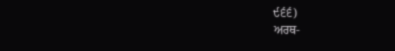੯੬੬)
ਅਰਥ-